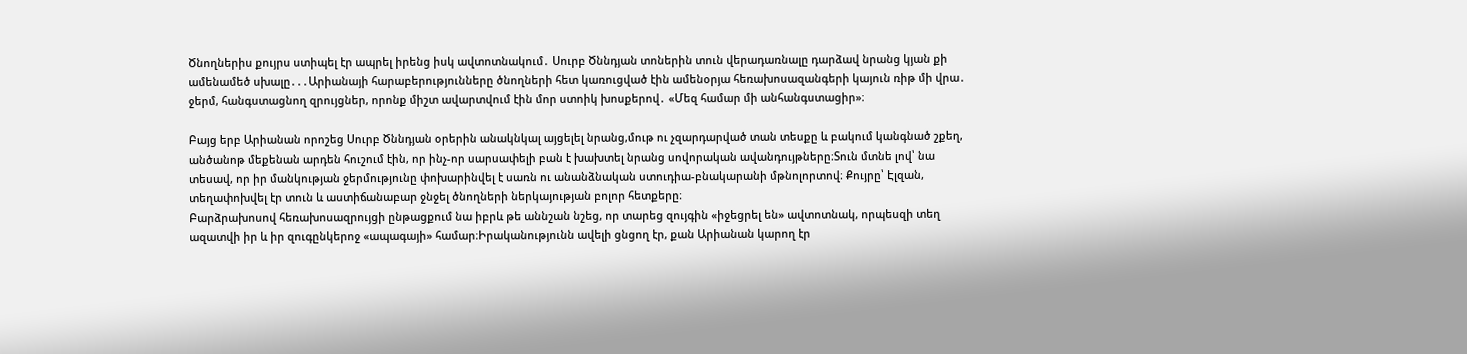Ծնողներիս քույրս ստիպել էր ապրել իրենց իսկ ավտոտնակում․ Սուրբ Ծննդյան տոներին տուն վերադառնալը դարձավ նրանց կյան քի ամենամեծ սխալը․․․Արիանայի հարաբերությունները ծնողների հետ կառուցված էին ամենօրյա հեռախոսազանգերի կայուն ռիթ մի վրա․ ջերմ, հանգստացնող զրույցներ, որոնք միշտ ավարտվում էին մոր ստոիկ խոսքերով․ «Մեզ համար մի անհանգստացիր»։

Բայց երբ Արիանան որոշեց Սուրբ Ծննդյան օրերին անակնկալ այցելել նրանց,մութ ու չզարդարված տան տեսքը և բակում կանգնած շքեղ, անծանոթ մեքենան արդեն հուշում էին, որ ինչ-որ սարսափելի բան է խախտել նրանց սովորական ավանդույթները։Տուն մտնե լով՝ նա տեսավ, որ իր մանկության ջերմությունը փոխարինվել է սառն ու անանձնական ստուդիա-բնակարանի մթնոլորտով։ Քույրը՝ Էլզան, տեղափոխվել էր տուն և աստիճանաբար ջնջել ծնողների ներկայության բոլոր հետքերը։
Բարձրախոսով հեռախոսազրույցի ընթացքում նա իբրև թե աննշան նշեց, որ տարեց զույգին «իջեցրել են» ավտոտնակ, որպեսզի տեղ ազատվի իր և իր զուգընկերոջ «ապագայի» համար։Իրականությունն ավելի ցնցող էր, քան Արիանան կարող էր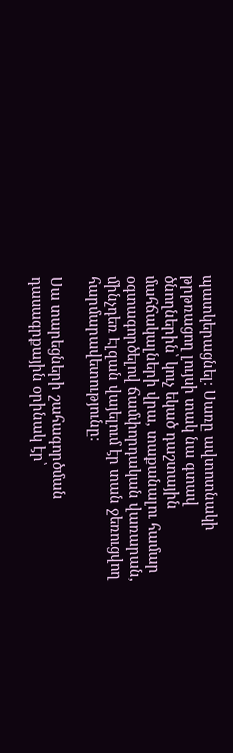պատկերացնել։ Սառը ավտոտնակի թրթռացող լույսի տակ նա գտավ ծնողներին՝ կուչ եկած դաշտային մահճակալների վրա, տաքանալու համար օգտագործելով ճամփորդական վառարան, մինչդեռ Էլզան վայելում էր տան ջեռուցվող հարմարավետությունը։

Սա տարեցների շահագործման դասագրքային օրինակ էր՝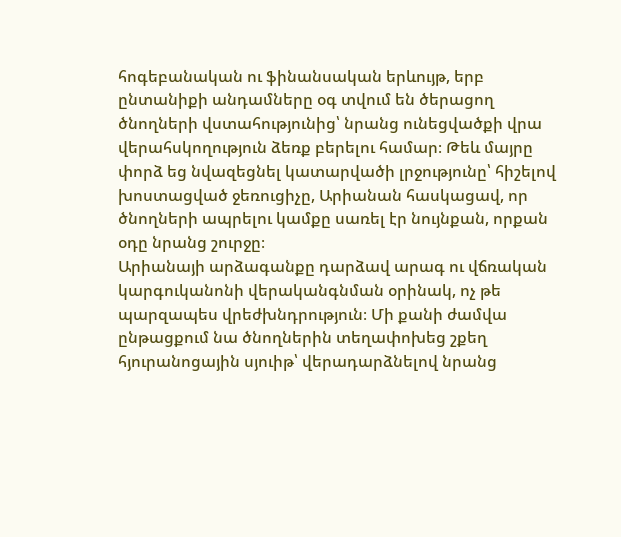հոգեբանական ու ֆինանսական երևույթ, երբ ընտանիքի անդամները օգ տվում են ծերացող ծնողների վստահությունից՝ նրանց ունեցվածքի վրա վերահսկողություն ձեռք բերելու համար։ Թեև մայրը փորձ եց նվազեցնել կատարվածի լրջությունը՝ հիշելով խոստացված ջեռուցիչը, Արիանան հասկացավ, որ ծնողների ապրելու կամքը սառել էր նույնքան, որքան օդը նրանց շուրջը։
Արիանայի արձագանքը դարձավ արագ ու վճռական կարգուկանոնի վերականգնման օրինակ, ոչ թե պարզապես վրեժխնդրություն։ Մի քանի ժամվա ընթացքում նա ծնողներին տեղափոխեց շքեղ հյուրանոցային սյուիթ՝ վերադարձնելով նրանց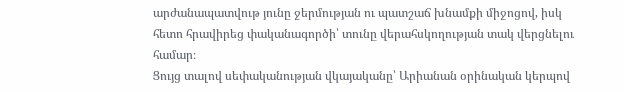արժանապատվութ յունը ջերմության ու պատշաճ խնամքի միջոցով, իսկ հետո հրավիրեց փականագործի՝ տունը վերահսկողության տակ վերցնելու համար։
Ցույց տալով սեփականության վկայականը՝ Արիանան օրինական կերպով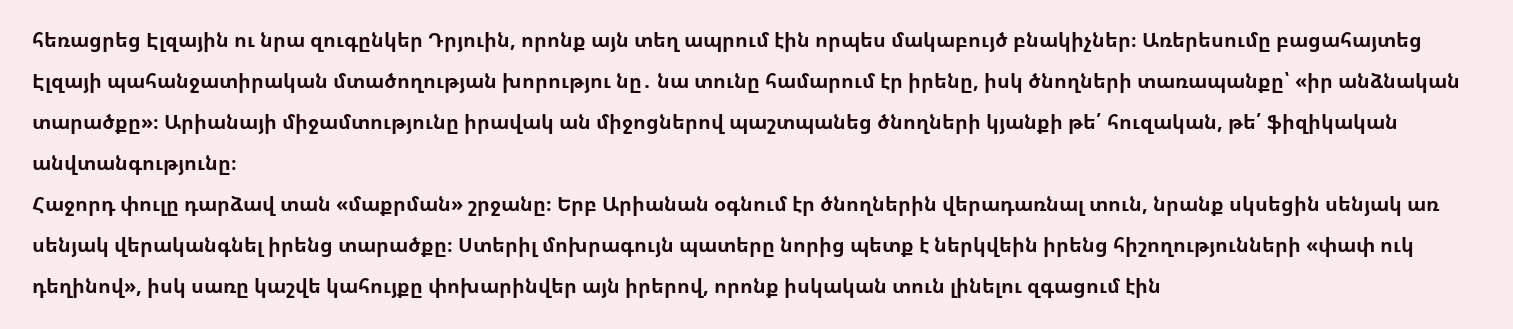հեռացրեց Էլզային ու նրա զուգընկեր Դրյուին, որոնք այն տեղ ապրում էին որպես մակաբույծ բնակիչներ։ Առերեսումը բացահայտեց Էլզայի պահանջատիրական մտածողության խորությու նը․ նա տունը համարում էր իրենը, իսկ ծնողների տառապանքը՝ «իր անձնական տարածքը»։ Արիանայի միջամտությունը իրավակ ան միջոցներով պաշտպանեց ծնողների կյանքի թե՛ հուզական, թե՛ ֆիզիկական անվտանգությունը։
Հաջորդ փուլը դարձավ տան «մաքրման» շրջանը։ Երբ Արիանան օգնում էր ծնողներին վերադառնալ տուն, նրանք սկսեցին սենյակ առ սենյակ վերականգնել իրենց տարածքը։ Ստերիլ մոխրագույն պատերը նորից պետք է ներկվեին իրենց հիշողությունների «փափ ուկ դեղինով», իսկ սառը կաշվե կահույքը փոխարինվեր այն իրերով, որոնք իսկական տուն լինելու զգացում էին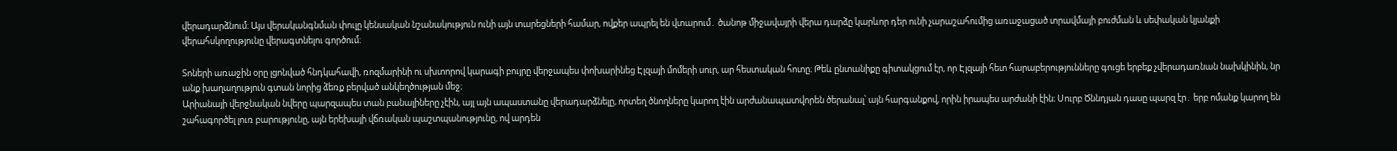վերադարձնում։ Այս վերականգնման փուլը կենսական նշանակություն ունի այն տարեցների համար, ովքեր ապրել են վտարում․ ծանոթ միջավայրի վերա դարձը կարևոր դեր ունի չարաշահումից առաջացած տրավմայի բուժման և սեփական կյանքի վերահսկողությունը վերագտնելու գործում։

Տոների առաջին օրը լցոնված հնդկահավի, ռոզմարինի ու սխտորով կարագի բույրը վերջապես փոխարինեց Էլզայի մոմերի սուր, ար հեստական հոտը։ Թեև ընտանիքը գիտակցում էր, որ Էլզայի հետ հարաբերությունները գուցե երբեք չվերադառնան նախկինին, նր անք խաղաղություն գտան նորից ձեռք բերված անկեղծության մեջ։
Արիանայի վերջնական նվերը պարզապես տան բանալիները չէին, այլ այն ապաստանը վերադարձնելը, որտեղ ծնողները կարող էին արժանապատվորեն ծերանալ՝ այն հարգանքով, որին իրապես արժանի էին։ Սուրբ Ծննդյան դասը պարզ էր․ երբ ոմանք կարող են շահագործել լուռ բարությունը, այն երեխայի վճռական պաշտպանությունը, ով արդեն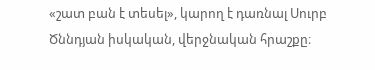«շատ բան է տեսել», կարող է դառնալ Սուրբ Ծննդյան իսկական, վերջնական հրաշքը։